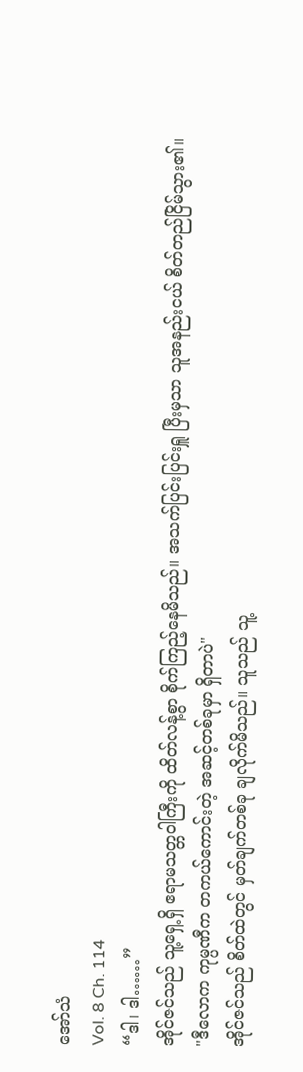အော်သံ
Vol. 8 Ch. 114
“ဒါ၊ ဒါ……”
အိုင်ဇင်သည် သူ့ရှေ့ရှိ ဧရာမသတ္တဝါကြီးကို ထိတ်လန့်စွာ စိုက်ကြည့်နေမိသည်။ အသက်ပြင်းပြင်းရှူ ပြီးမှသာ သူအနည်းငယ် စိတ်တည်ငြိမ်သွား၏။
"ဒီလောက ကုမ္ပဏီက တကယ်ကောင်းတဲ့ အဆင့်တစ်ခုမှာ ရှိတာပဲ"
အိုင်ဇင်သည် စိတ်ထဲတွင် မှတ်ချက်တစ်ခု ချလိုက်မိသည်။ သူသည် သူ့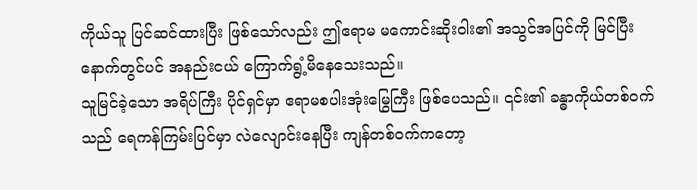ကိုယ်သူ ပြင်ဆင်ထားပြီး ဖြစ်သော်လည်း ဤဧရာမ မကောင်းဆိုးဝါး၏ အသွင်အပြင်ကို မြင်ပြီးနောက်တွင်ပင် အနည်းငယ် ကြောက်ရွံ့မိနေသေးသည်။
သူမြင်ခဲ့သော အရိပ်ကြီး ပိုင်ရှင်မှာ ဧရာမစပါးအုံးမြွေကြီး ဖြစ်ပေသည်။ ၎င်း၏ ခန္ဓာကိုယ်တစ်ဝက်သည် ရေကန်ကြမ်းပြင်မှာ လဲလျောင်းနေပြီး ကျန်တစ်ဝက်ကတော့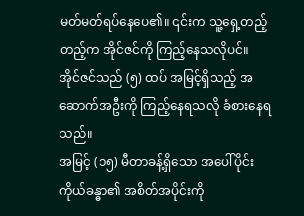မတ်မတ်ရပ်နေပေ၏။ ၎င်းက သူ့ရှေ့တည့်တည့်က အိုင်ဇင်ကို ကြည့်နေသလိုပင်။
အိုင်ဇင်သည် (၅) ထပ် အမြင့်ရှိသည့် အဆောက်အဦးကို ကြည့်နေရသလို ခံစားနေရသည်။
အမြင့် (၁၅) မီတာခန့်ရှိသော အပေါ်ပိုင်း ကိုယ်ခန္ဓာ၏ အစိတ်အပိုင်းကို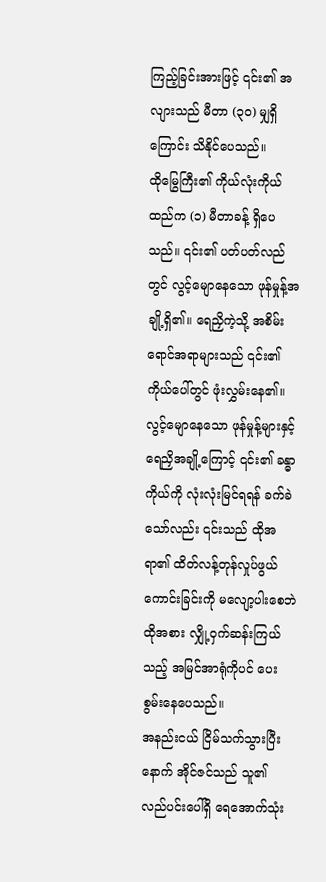ကြည့်ခြင်းအားဖြင့် ၎င်း၏ အလျားသည် မီတာ (၃ဝ) မျှရှိကြောင်း သိနိုင်ပေသည်။
ထိုမြွေကြီး၏ ကိုယ်လုံးကိုယ်ထည်က (၁) မီတာခန့် ရှိပေသည်။ ၎င်း၏ ပတ်ပတ်လည်တွင် လွင့်မျောနေသော ဖုန်မှုန့်အချို့ရှိ၏။ ရေညှိကဲ့သို့ အစိမ်းရောင်အရာများသည် ၎င်း၏ ကိုယ်ပေါ်တွင် ဖုံးလွှမ်းနေ၏။
လွင့်မျောနေသော ဖုန်မှုန့်များနှင့် ရေညှိအချို့ကြောင့် ၎င်း၏ ခန္ဓာကိုယ်ကို လုံးလုံးမြင်ရရန် ခက်ခဲသော်လည်း ၎င်းသည် ထိုအရာ၏ ထိတ်လန့်တုန်လှုပ်ဖွယ် ကောင်းခြင်းကို မလျော့ပါးစေဘဲ ထိုအစား လျှို့ဝှက်ဆန်းကြယ်သည့် အမြင်အာရုံကိုပင် ပေးစွမ်းနေပေသည်။
အနည်းငယ် ငြိမ်သက်သွားပြီးနောက် အိုင်ဇင်သည် သူ၏ လည်ပင်းပေါ်ရှိ ရေအောက်သုံး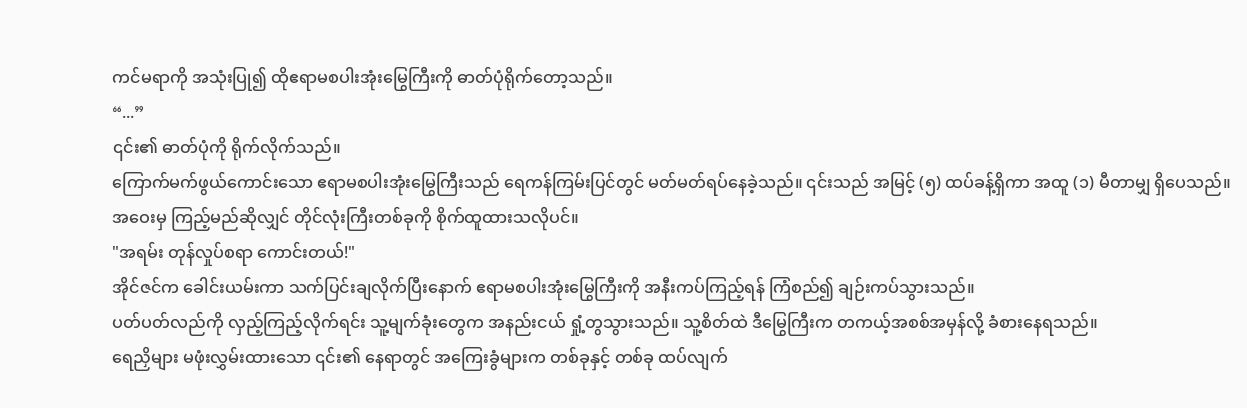ကင်မရာကို အသုံးပြု၍ ထိုဧရာမစပါးအုံးမြွေကြီးကို ဓာတ်ပုံရိုက်တော့သည်။
“...”
၎င်း၏ ဓာတ်ပုံကို ရိုက်လိုက်သည်။
ကြောက်မက်ဖွယ်ကောင်းသော ဧရာမစပါးအုံးမြွေကြီးသည် ရေကန်ကြမ်းပြင်တွင် မတ်မတ်ရပ်နေခဲ့သည်။ ၎င်းသည် အမြင့် (၅) ထပ်ခန့်ရှိကာ အထူ (၁) မီတာမျှ ရှိပေသည်။
အဝေးမှ ကြည့်မည်ဆိုလျှင် တိုင်လုံးကြီးတစ်ခုကို စိုက်ထူထားသလိုပင်။
"အရမ်း တုန်လှုပ်စရာ ကောင်းတယ်!"
အိုင်ဇင်က ခေါင်းယမ်းကာ သက်ပြင်းချလိုက်ပြီးနောက် ဧရာမစပါးအုံးမြွေကြီးကို အနီးကပ်ကြည့်ရန် ကြံစည်၍ ချဉ်းကပ်သွားသည်။
ပတ်ပတ်လည်ကို လှည့်ကြည့်လိုက်ရင်း သူ့မျက်ခုံးတွေက အနည်းငယ် ရှုံ့တွသွားသည်။ သူ့စိတ်ထဲ ဒီမြွေကြီးက တကယ့်အစစ်အမှန်လို့ ခံစားနေရသည်။
ရေညှိများ မဖုံးလွှမ်းထားသော ၎င်း၏ နေရာတွင် အကြေးခွံများက တစ်ခုနှင့် တစ်ခု ထပ်လျက်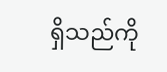ရှိသည်ကို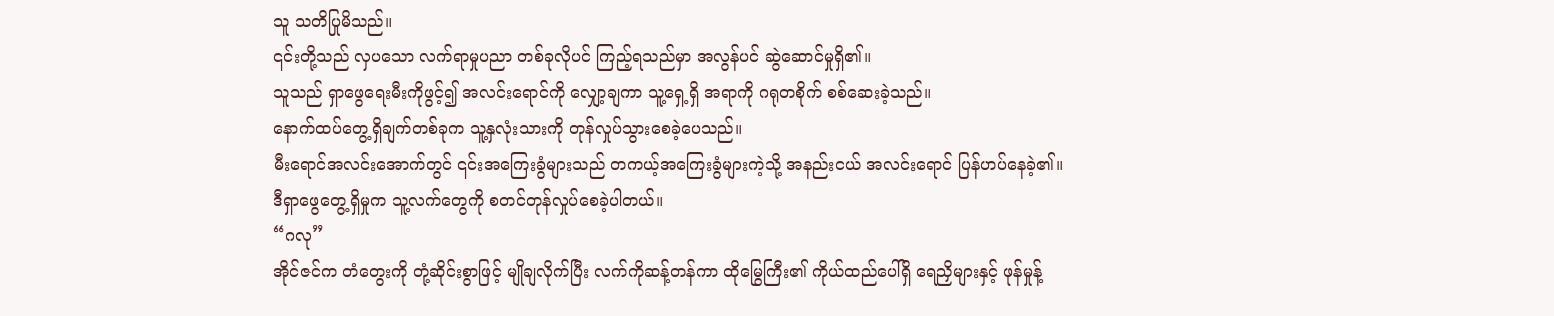သူ သတိပြုမိသည်။
၎င်းတို့သည် လှပသော လက်ရာမှုပညာ တစ်ခုလိုပင် ကြည့်ရသည်မှာ အလွန်ပင် ဆွဲဆောင်မှုရှိ၏။
သူသည် ရှာဖွေရေးမီးကိုဖွင့်၍ အလင်းရောင်ကို လျှော့ချကာ သူ့ရှေ့ရှိ အရာကို ဂရုတစိုက် စစ်ဆေးခဲ့သည်။
နောက်ထပ်တွေ့ရှိချက်တစ်ခုက သူ့နှလုံးသားကို တုန်လှုပ်သွားစေခဲ့ပေသည်။
မီးရောင်အလင်းအောက်တွင် ၎င်းအကြေးခွံများသည် တကယ့်အကြေးခွံများကဲ့သို့ အနည်းငယ် အလင်းရောင် ပြန်ဟပ်နေခဲ့၏။
ဒီရှာဖွေတွေ့ရှိမှုက သူ့လက်တွေကို စတင်တုန်လှုပ်စေခဲ့ပါတယ်။
“ဂလု”
အိုင်ဇင်က တံတွေးကို တုံ့ဆိုင်းစွာဖြင့် မျိုချလိုက်ပြီး လက်ကိုဆန့်တန်ကာ ထိုမြွေကြီး၏ ကိုယ်ထည်ပေါ်ရှိ ရေညှိများနှင့် ဖုန်မှုန့်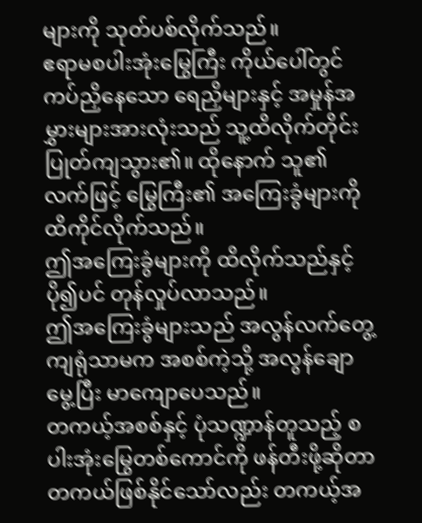များကို သုတ်ပစ်လိုက်သည်။
ဧရာမစပါးအုံးမြွေကြီး ကိုယ်ပေါ်တွင် ကပ်ညှိနေသော ရေညှိများနှင့် အမှုန်အမွှားများအားလုံးသည် သူ့ထိလိုက်တိုင်း ပြုတ်ကျသွား၏။ ထိုနောက် သူ၏ လက်ဖြင့် မြွေကြီး၏ အကြေးခွံများကို ထိကိုင်လိုက်သည်။
ဤအကြေးခွံများကို ထိလိုက်သည်နှင့် ပို၍ပင် တုန်လှုပ်လာသည်။
ဤအကြေးခွံများသည် အလွန်လက်တွေ့ကျရုံသာမက အစစ်ကဲ့သို့ အလွန်ချောမွေ့ပြီး မာကျောပေသည်။
တကယ့်အစစ်နှင့် ပုံသဏ္ဍာန်တူသည့် စပါးအုံးမြွေတစ်ကောင်ကို ဖန်တီးဖို့ဆိုတာ တကယ်ဖြစ်နိုင်သော်လည်း တကယ့်အ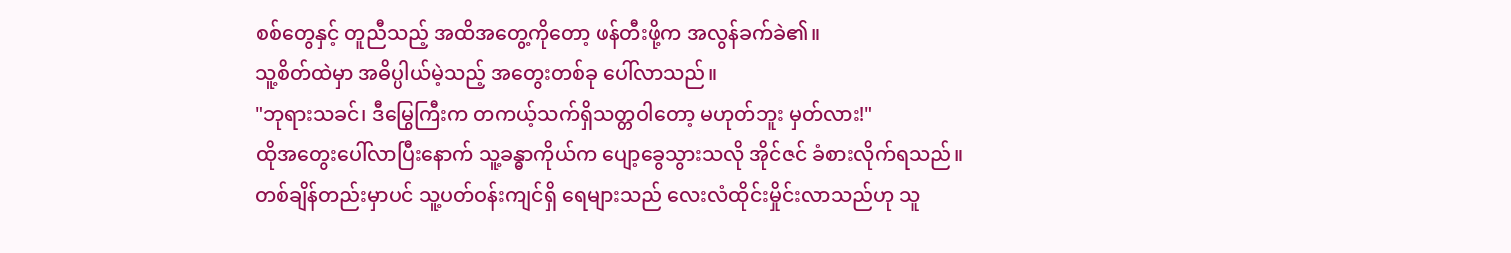စစ်တွေနှင့် တူညီသည့် အထိအတွေ့ကိုတော့ ဖန်တီးဖို့က အလွန်ခက်ခဲ၏။
သူ့စိတ်ထဲမှာ အဓိပ္ပါယ်မဲ့သည့် အတွေးတစ်ခု ပေါ်လာသည်။
"ဘုရားသခင်၊ ဒီမြွေကြီးက တကယ့်သက်ရှိသတ္တဝါတော့ မဟုတ်ဘူး မှတ်လား!"
ထိုအတွေးပေါ်လာပြီးနောက် သူ့ခန္ဓာကိုယ်က ပျော့ခွေသွားသလို အိုင်ဇင် ခံစားလိုက်ရသည်။
တစ်ချိန်တည်းမှာပင် သူ့ပတ်ဝန်းကျင်ရှိ ရေများသည် လေးလံထိုင်းမှိုင်းလာသည်ဟု သူ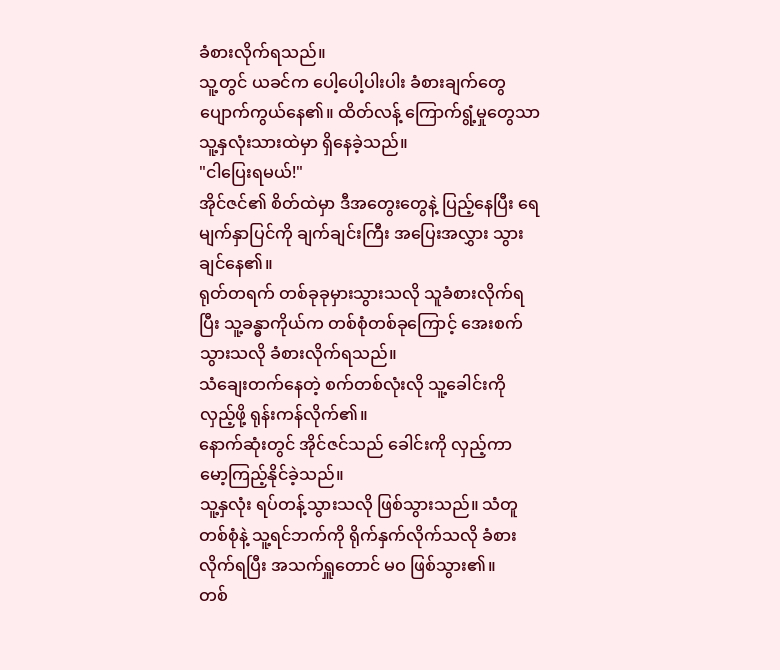ခံစားလိုက်ရသည်။
သူ့တွင် ယခင်က ပေါ့ပေါ့ပါးပါး ခံစားချက်တွေ ပျောက်ကွယ်နေ၏။ ထိတ်လန့် ကြောက်ရွံ့မှုတွေသာ သူ့နှလုံးသားထဲမှာ ရှိနေခဲ့သည်။
"ငါပြေးရမယ်!"
အိုင်ဇင်၏ စိတ်ထဲမှာ ဒီအတွေးတွေနဲ့ ပြည့်နေပြီး ရေမျက်နှာပြင်ကို ချက်ချင်းကြီး အပြေးအလွှား သွားချင်နေ၏။
ရုတ်တရက် တစ်ခုခုမှားသွားသလို သူခံစားလိုက်ရပြီး သူ့ခန္ဓာကိုယ်က တစ်စုံတစ်ခုကြောင့် အေးစက်သွားသလို ခံစားလိုက်ရသည်။
သံချေးတက်နေတဲ့ စက်တစ်လုံးလို သူ့ခေါင်းကို လှည့်ဖို့ ရုန်းကန်လိုက်၏။
နောက်ဆုံးတွင် အိုင်ဇင်သည် ခေါင်းကို လှည့်ကာ မော့ကြည့်နိုင်ခဲ့သည်။
သူ့နှလုံး ရပ်တန့်သွားသလို ဖြစ်သွားသည်။ သံတူတစ်စုံနဲ့ သူ့ရင်ဘက်ကို ရိုက်နှက်လိုက်သလို ခံစားလိုက်ရပြီး အသက်ရှူတောင် မဝ ဖြစ်သွား၏။
တစ်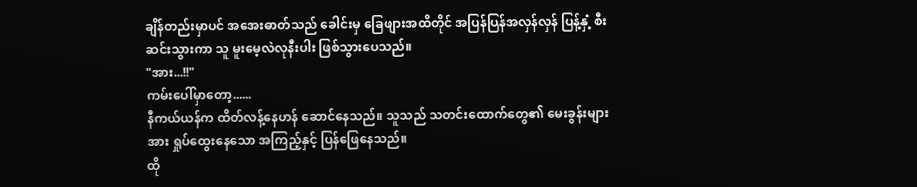ချိန်တည်းမှာပင် အအေးဓာတ်သည် ခေါင်းမှ ခြေဖျားအထိတိုင် အပြန်ပြန်အလှန်လှန် ပြန့်နှံ့ စီးဆင်းသွားကာ သူ မူးမေ့လဲလုနီးပါး ဖြစ်သွားပေသည်။
"အား...!!"
ကမ်းပေါ်မှာတော့......
နီကယ်ယန်က ထိတ်လန့်နေဟန် ဆောင်နေသည်။ သူသည် သတင်းထောက်တွေ၏ မေးခွန်းများအား ရှုပ်ထွေးနေသော အကြည့်နှင့် ပြန်ဖြေနေသည်။
ထို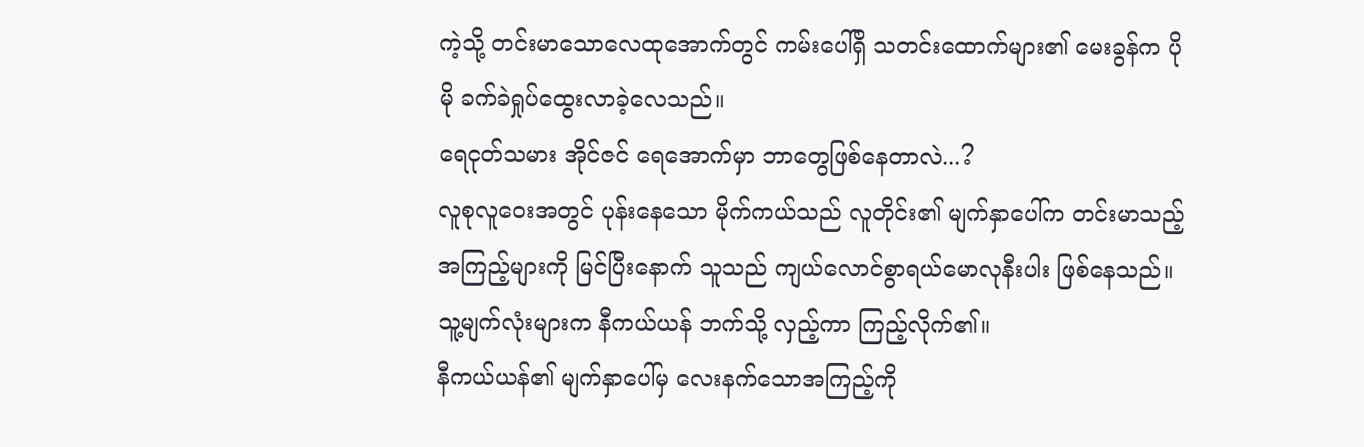ကဲ့သို့ တင်းမာသောလေထုအောက်တွင် ကမ်းပေါ်ရှိ သတင်းထောက်များ၏ မေးခွန်က ပိုမို ခက်ခဲရှုပ်ထွေးလာခဲ့လေသည်။
ရေငုတ်သမား အိုင်ဇင် ရေအောက်မှာ ဘာတွေဖြစ်နေတာလဲ...?
လူစုလူဝေးအတွင် ပုန်းနေသော မိုက်ကယ်သည် လူတိုင်း၏ မျက်နှာပေါ်က တင်းမာသည့် အကြည့်များကို မြင်ပြီးနောက် သူသည် ကျယ်လောင်စွာရယ်မောလုနီးပါး ဖြစ်နေသည်။
သူ့မျက်လုံးများက နီကယ်ယန် ဘက်သို့ လှည့်ကာ ကြည့်လိုက်၏။
နီကယ်ယန်၏ မျက်နှာပေါ်မှ လေးနက်သောအကြည့်ကို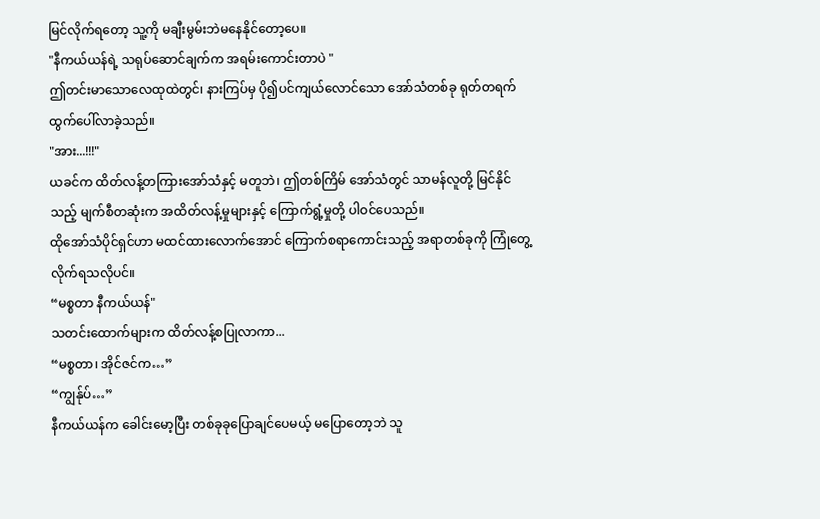မြင်လိုက်ရတော့ သူ့ကို မချီးမွမ်းဘဲမနေနိုင်တော့ပေ။
"နီကယ်ယန်ရဲ့ သရုပ်ဆောင်ချက်က အရမ်းကောင်းတာပဲ "
ဤတင်းမာသောလေထုထဲတွင်၊ နားကြပ်မှ ပို၍ပင်ကျယ်လောင်သော အော်သံတစ်ခု ရုတ်တရက် ထွက်ပေါ်လာခဲ့သည်။
"အား...!!!"
ယခင်က ထိတ်လန့်တကြားအော်သံနှင့် မတူဘဲ၊ ဤတစ်ကြိမ် အော်သံတွင် သာမန်လူတို့ မြင်နိုင်သည့် မျက်စီတဆုံးက အထိတ်လန့်မှုများနှင့် ကြောက်ရွံ့မှုတို့ ပါဝင်ပေသည်။
ထိုအော်သံပိုင်ရှင်ဟာ မထင်ထားလောက်အောင် ကြောက်စရာကောင်းသည့် အရာတစ်ခုကို ကြုံတွေ့လိုက်ရသလိုပင်။
“မစ္စတာ နီကယ်ယန်"
သတင်းထောက်များက ထိတ်လန့်စပြုလာကာ...
“မစ္စတာ၊ အိုင်ဇင်က…”
“ကျွန်ုပ်…”
နီကယ်ယန်က ခေါင်းမော့ပြီး တစ်ခုခုပြောချင်ပေမယ့် မပြောတော့ဘဲ သူ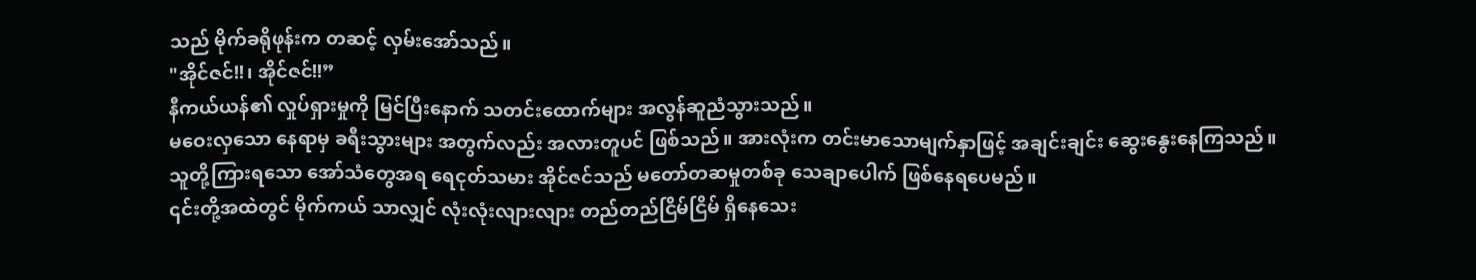သည် မိုက်ခရိုဖုန်းက တဆင့် လှမ်းအော်သည်။
"အိုင်ဇင်!!၊ အိုင်ဇင်!!”
နီကယ်ယန်၏ လှုပ်ရှားမှုကို မြင်ပြီးနောက် သတင်းထောက်များ အလွန်ဆူညံသွားသည်။
မဝေးလှသော နေရာမှ ခရီးသွားများ အတွက်လည်း အလားတူပင် ဖြစ်သည်။ အားလုံးက တင်းမာသောမျက်နှာဖြင့် အချင်းချင်း ဆွေးနွေးနေကြသည်။
သူတို့ကြားရသော အော်သံတွေအရ ရေငုတ်သမား အိုင်ဇင်သည် မတော်တဆမှုတစ်ခု သေချာပေါက် ဖြစ်နေရပေမည်။
၎င်းတို့အထဲတွင် မိုက်ကယ် သာလျှင် လုံးလုံးလျားလျား တည်တည်ငြိမ်ငြိမ် ရှိနေသေး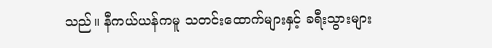သည်။ နီကယ်ယန်ကမူ သတင်းထောက်များနှင့် ခရီးသွားများ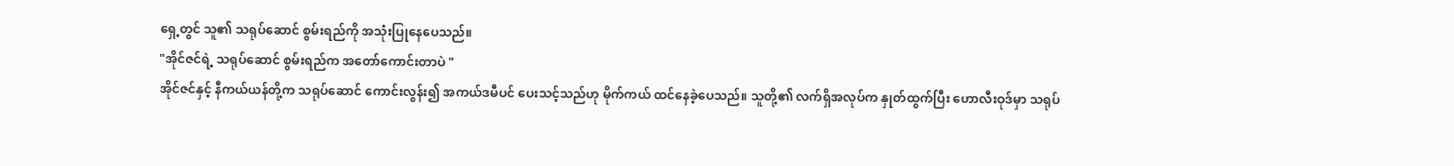ရှေ့တွင် သူ၏ သရုပ်ဆောင် စွမ်းရည်ကို အသုံးပြုနေပေသည်။
"အိုင်ဇင်ရဲ့ သရုပ်ဆောင် စွမ်းရည်က အတော်ကောင်းတာပဲ "
အိုင်ဇင်နှင့် နီကယ်ယန်တို့က သရုပ်ဆောင် ကောင်းလွန်း၍ အကယ်ဒမီပင် ပေးသင့်သည်ဟု မိုက်ကယ် ထင်နေခဲ့ပေသည်။ သူတို့၏ လက်ရှိအလုပ်က နှုတ်ထွက်ပြီး ဟောလီးဝုဒ်မှာ သရုပ်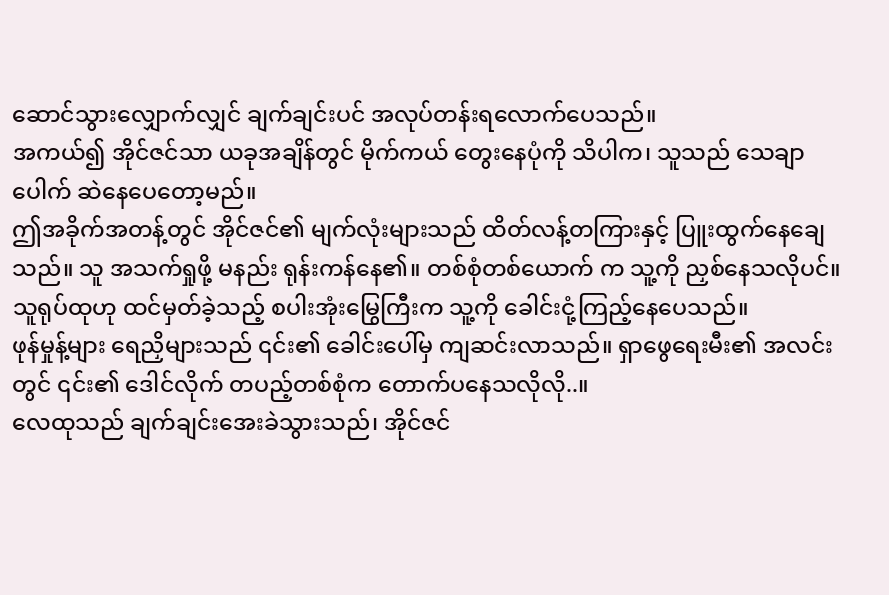ဆောင်သွားလျှောက်လျှင် ချက်ချင်းပင် အလုပ်တန်းရလောက်ပေသည်။
အကယ်၍ အိုင်ဇင်သာ ယခုအချိန်တွင် မိုက်ကယ် တွေးနေပုံကို သိပါက၊ သူသည် သေချာပေါက် ဆဲနေပေတော့မည်။
ဤအခိုက်အတန့်တွင် အိုင်ဇင်၏ မျက်လုံးများသည် ထိတ်လန့်တကြားနှင့် ပြူးထွက်နေချေသည်။ သူ အသက်ရှုဖို့ မနည်း ရုန်းကန်နေ၏။ တစ်စုံတစ်ယောက် က သူ့ကို ညှစ်နေသလိုပင်။
သူရုပ်ထုဟု ထင်မှတ်ခဲ့သည့် စပါးအုံးမြွေကြီးက သူ့ကို ခေါင်းငုံ့ကြည့်နေပေသည်။
ဖုန်မှုန့်များ ရေညှိများသည် ၎င်း၏ ခေါင်းပေါ်မှ ကျဆင်းလာသည်။ ရှာဖွေရေးမီး၏ အလင်းတွင် ၎င်း၏ ဒေါင်လိုက် တပည့်တစ်စုံက တောက်ပနေသလိုလို..။
လေထုသည် ချက်ချင်းအေးခဲသွားသည်၊ အိုင်ဇင်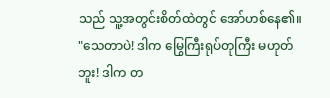သည် သူ့အတွင်းစိတ်ထဲတွင် အော်ဟစ်နေ၏။
"သေတာပဲ! ဒါက မြွေကြီးရုပ်တုကြီး မဟုတ်ဘူး! ဒါက တ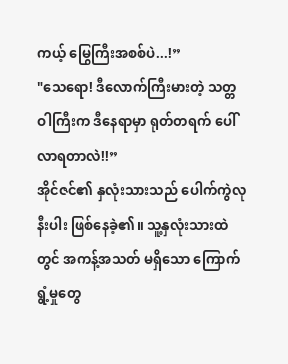ကယ့် မြွေကြီးအစစ်ပဲ...!”
"သေရော! ဒီလောက်ကြီးမားတဲ့ သတ္တဝါကြီးက ဒီနေရာမှာ ရုတ်တရက် ပေါ်လာရတာလဲ!!”
အိုင်ဇင်၏ နှလုံးသားသည် ပေါက်ကွဲလုနီးပါး ဖြစ်နေခဲ့၏။ သူ့နှလုံးသားထဲတွင် အကန့်အသတ် မရှိသော ကြောက်ရွံ့မှုတွေ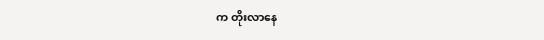က တိုးလာနေ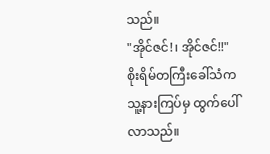သည်။
"အိုင်ဇင်!၊ အိုင်ဇင်!!"
စိုးရိမ်တကြီးခေါ်သံက သူ့နားကြပ်မှ ထွက်ပေါ်လာသည်။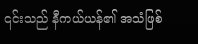၎င်းသည် နီကယ်ယန်၏ အသံဖြစ်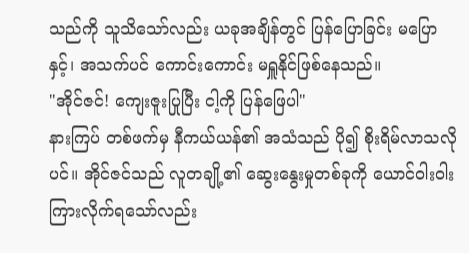သည်ကို သူသိသော်လည်း ယခုအချိန်တွင် ပြန်ပြောခြင်း မပြောနှင့်၊ အသက်ပင် ကောင်းကောင်း မရှူနိုင်ဖြစ်နေသည်။
"အိုင်ဇင်! ကျေးဇူးပြုပြီး ငါ့ကို ပြန်ဖြေပါ"
နားကြပ် တစ်ဖက်မှ နီကယ်ယန်၏ အသံသည် ပို၍ စိုးရိမ်လာသလိုပင်။ အိုင်ဇင်သည် လူတချို့၏ ဆွေးနွေးမှုတစ်ခုကို ယောင်ဝါးဝါး ကြားလိုက်ရသော်လည်း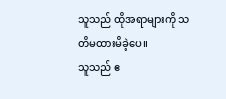သူသည် ထိုအရာများကို သတိမထားမိခဲ့ပေ။
သူသည် ဧ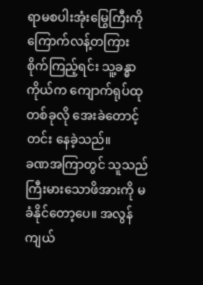ရာမစပါးအုံးမြွေကြီးကို ကြောက်လန့်တကြား စိုက်ကြည့်ရင်း သူ့ခန္ဓာကိုယ်က ကျောက်ရုပ်ထု တစ်ခုလို အေးခဲတောင့်တင်း နေခဲ့သည်။
ခဏအကြာတွင် သူသည် ကြီးမားသောဖိအားကို မခံနိုင်တော့ပေ။ အလွန်ကျယ်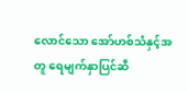လောင်သော အော်ဟစ်သံနှင့်အတူ ရေမျက်နှာပြင်ဆီ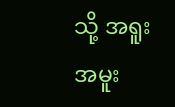သို့ အရူးအမူး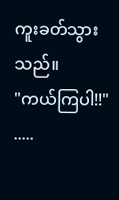ကူးခတ်သွားသည်။
"ကယ်ကြပါ!!"
.....